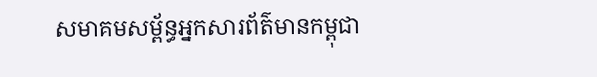សមាគមសម្ព័ន្ធអ្នកសារព័ត៌មានកម្ពុជា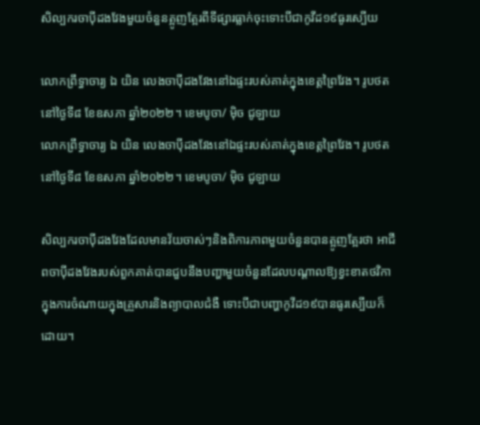សិល្បករចាប៉ីដងវែងមួយចំនួនត្អូញត្អែរពីទីផ្សារធ្លាក់ចុះទោះបីជាកូវីដ១៩ធូរស្បើយ

លោកព្រឹទ្ធាចារ្យ ឯ យិន លេងចាប៉ីដងវែងនៅឯផ្ទះរបស់គាត់ក្នុងខេត្តព្រៃវែង។ រូបថតនៅថ្ងៃទី៨ ខែឧសភា ឆ្នាំ២០២២។ ខេមបូចា/ ម៉ិច ជូឡាយ
លោកព្រឹទ្ធាចារ្យ ឯ យិន លេងចាប៉ីដងវែងនៅឯផ្ទះរបស់គាត់ក្នុងខេត្តព្រៃវែង។ រូបថតនៅថ្ងៃទី៨ ខែឧសភា ឆ្នាំ២០២២។ ខេមបូចា/ ម៉ិច ជូឡាយ

សិល្បករចាប៉ីដងវែងដែលមានវ័យចាស់ៗនិងពិការភាពមួយចំនួនបានត្អូញត្អែរថា អាជីពចាប៉ីដងវែងរបស់ពួកគាត់បានជួបនឹងបញ្ហាមួយចំនួនដែលបណ្តាលឱ្យខ្វះខាតថវិកាក្នុងការចំណាយក្នុងគ្រួសារនិងព្យាបាលជំងឺ ទោះបីជាបញ្ហាកូវីដ១៩បានធូរស្បើយក៏ដោយ។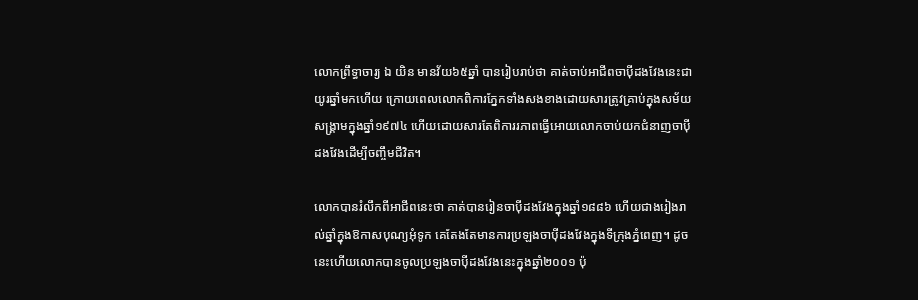លោកព្រឹទ្ធាចារ្យ ឯ យិន មានវ័យ៦៥ឆ្នាំ បានរៀបរាប់ថា គាត់ចាប់អាជីពចាប៉ីដងវែងនេះជាយូរឆ្នាំមកហើយ ក្រោយពេលលោកពិការភ្នែកទាំងសងខាងដោយសារត្រូវគ្រាប់ក្នុងសម័យសង្គ្រាមក្នុងឆ្នាំ១៩៧៤ ហើយដោយសារតែពិការរភាពធ្វើអោយលោកចាប់យកជំនាញចាប៉ីដងវែងដើម្បីចញ្ចឹមជីវិត។

លោកបានរំលឹកពីអាជីពនេះថា គាត់បានរៀនចាប៉ីដងវែងក្នុងឆ្នាំ១៨៨៦ ហើយជាងរៀងរាល់ឆ្នាំក្នុងឱកាសបុណ្យអុំទូក គេតែងតែមានការប្រឡងចាប៉ីដងវែងក្នុងទីក្រុងភ្នំពេញ។ ដូចនេះហើយលោកបានចូលប្រឡងចាប៉ីដងវែងនេះក្នុងឆ្នាំ២០០១ ប៉ុ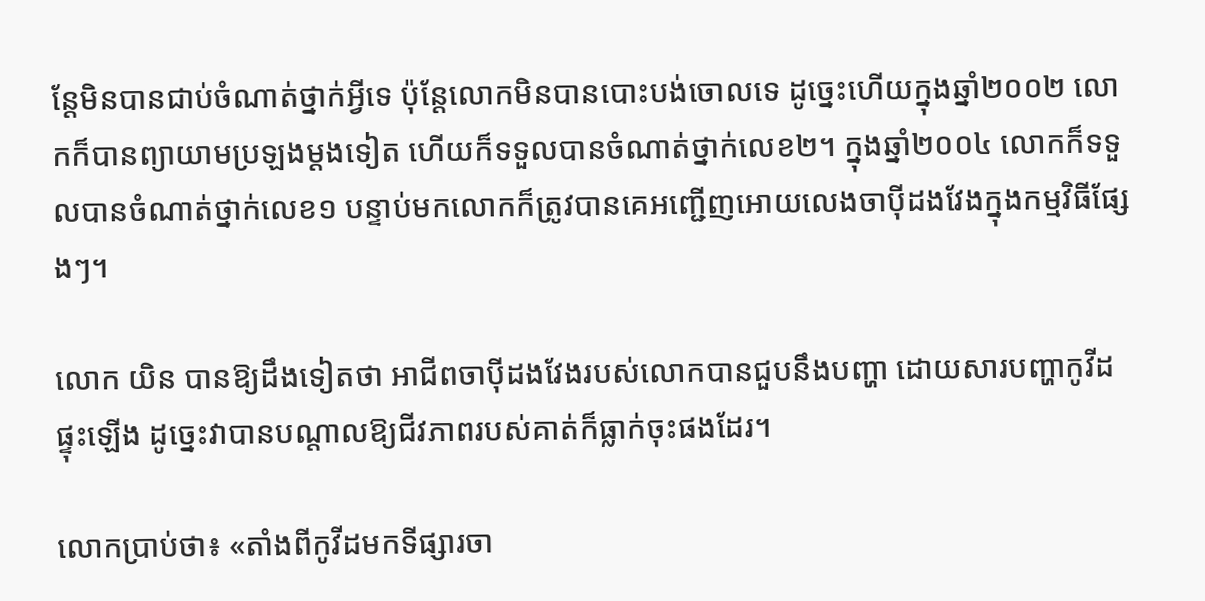ន្តែមិនបានជាប់ចំណាត់ថ្នាក់អ្វីទេ ប៉ុន្តែលោកមិនបានបោះបង់ចោលទេ ដូច្នេះហើយក្នុងឆ្នាំ២០០២ លោកក៏បានព្យាយាមប្រឡងម្តងទៀត ហើយក៏ទទួលបានចំណាត់ថ្នាក់លេខ២។ ក្នុងឆ្នាំ២០០៤ លោកក៏ទទួលបានចំណាត់ថ្នាក់លេខ១ បន្ទាប់មកលោកក៏ត្រូវបានគេអញ្ជើញអោយលេងចាប៉ីដងវែងក្នុងកម្មវិធីផ្សែងៗ។

លោក យិន បានឱ្យដឹងទៀតថា អាជីពចាប៉ីដងវែងរបស់លោកបានជួបនឹងបញ្ហា ដោយសារបញ្ហាកូវីដផ្ទុះឡើង ដូច្នេះវាបានបណ្តាលឱ្យជីវភាពរបស់គាត់ក៏ធ្លាក់ចុះផងដែរ។

លោកប្រាប់ថា៖ «តាំងពីកូវីដមកទីផ្សារចា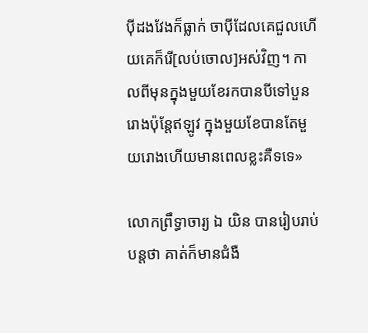ប៉ីដងវែងក៏ធ្លាក់ ចាប៉ីដែលគេជួលហើយគេក៏រើ[លប់ចោល]អស់វិញ។ កាលពីមុនក្នុងមួយខែរកបានបីទៅបួនរោងប៉ុន្តែឥឡូវ ក្នុងមួយខែបានតែមួយរោងហើយមានពេលខ្លះគឺទទេ»

លោកព្រឹទ្ធាចារ្យ ឯ យិន បានរៀបរាប់បន្តថា គាត់ក៏មានជំងឺ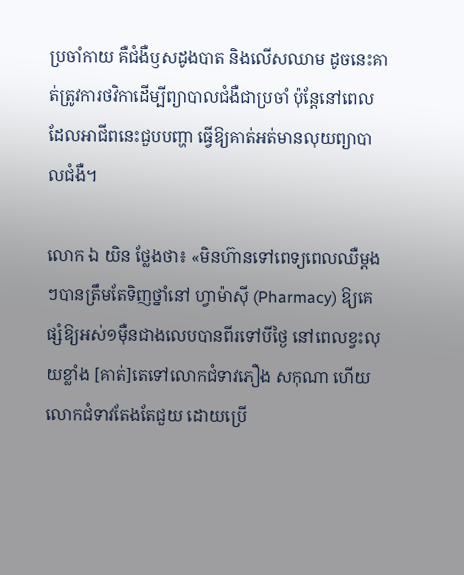ប្រចាំកាយ គឺជំងឺឫសដូងបាត និងលើសឈាម ដូចនេះគាត់ត្រូវការថវិកាដើម្បីព្យាបាលជំងឺជាប្រចាំ ប៉ុន្តែនៅពេលដែលអាជីពនេះជួបបញ្ហា ធ្វើឱ្យគាត់អត់មានលុយព្យាបាលជំងឺ។

លោក ឯ យិន ថ្លែងថា៖ «មិនហ៊ានទៅពេទ្យពេលឈឺម្តងៗបានត្រឹមតែទិញថ្នាំនៅ ហ្វាម៉ាស៊ី (Pharmacy) ឱ្យគេផ្សំឱ្យអស់១ម៉ឺនជាងលេបបានពីរទៅបីថ្ងៃ នៅពេលខ្វះលុយខ្លាំង [គាត់]តេទៅលោកជំទាវភឿង សកុណា ហើយលោកជំទាវតែងតែជួយ ដោយប្រើ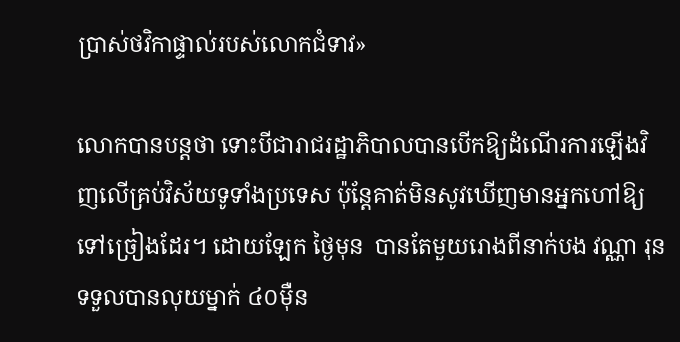ប្រាស់ថវិកាផ្ទាល់របស់លោកជំទាវ»

លោកបានបន្តថា ទោះបីជារាជរដ្ឋាភិបាលបានបើកឱ្យដំណើរការឡើងវិញលើគ្រប់វិស័យទូទាំងប្រទេស ប៉ុន្តែគាត់មិនសូវឃើញមានអ្នកហៅឱ្យទៅច្រៀងដែរ។ ដោយឡែក ថ្ងៃមុន  បានតែមួយរោងពីនាក់បង វណ្ណា រុន ទទួលបានលុយម្នាក់ ៤០ម៉ឺន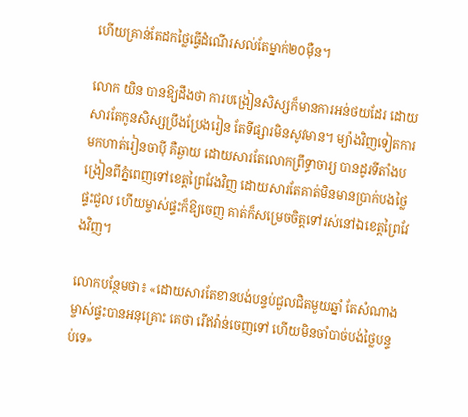ហើយគ្រាន់តែដកថ្លៃធ្វើដំណើរសល់តែម្នាក់២០ម៉ឺន។

លោក យិន បានឱ្យដឹងថា ការបង្រៀនសិស្សក៏មានការអន់ថយដែរ ដោយសារតែកូនសិស្សប្រឹងប្រែងរៀន តែទីផ្សារមិនសូវមាន។ ម្យ៉ាងវិញទៀតការមកហាត់រៀនចាប៉ី គឺឆ្ងាយ ដោយសារតែលោកព្រឹទ្ធាចារ្យ បានដូរទីតាំងបង្រៀនពីភ្នំពេញទៅខេត្តព្រៃវែងវិញ ដោយសារតែគាត់មិនមានប្រាក់បងថ្លៃផ្ទះជួល ហើយម្ចាស់ផ្ទះក៏ឱ្យចេញ គាត់ក៏សម្រេចចិត្តទៅរស់នៅឯខេត្តព្រៃវែងវិញ។

លោកបន្ថែមថា៖ «ដោយសារតែខានបង់បន្ទប់ជួលជិតមួយឆ្នាំ តែសំណាងម្ចាស់ផ្ទះបានអនុគ្រោះ គេថា រើឥវ៉ាន់ចេញទៅ ហើយមិនចាំបាច់បង់ថ្លៃបន្ទប់ទេ»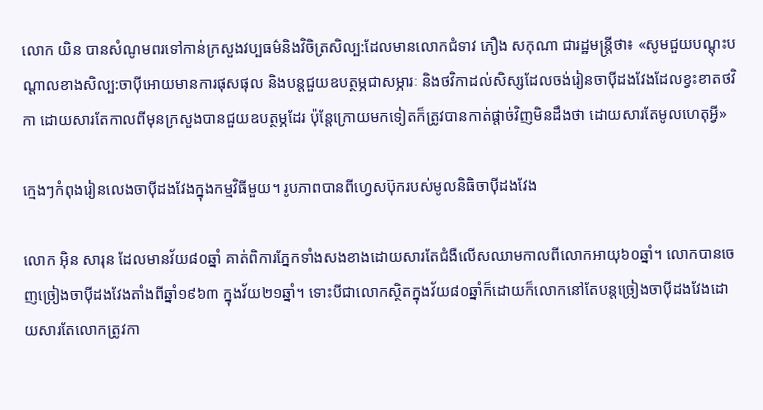លោក យិន បានសំណូមពរទៅកាន់ក្រសួងវប្បធម៌និងវិចិត្រសិល្ប:ដែលមានលោកជំទាវ ភឿង សកុណា ជារដ្ឋមន្ត្រីថា៖ «សូមជួយបណ្តុះបណ្តាលខាងសិល្ប:ចាប៉ីអោយមានការផុសផុល និងបន្តជួយឧបត្ថម្ភជាសម្ភារៈ និងថវិកាដល់សិស្សដែលចង់រៀនចាប៉ីដងវែងដែលខ្វះខាតថវិកា ដោយសារតែកាលពីមុនក្រសួងបានជួយឧបត្ថម្ភដែរ ប៉ុន្តែក្រោយមកទៀតក៏ត្រូវបានកាត់ផ្តាច់វិញមិនដឹងថា ដោយសារតែមូលហេតុអ្វី»

ក្មេងៗកំពុងរៀនលេងចាប៉ីដងវែងក្នុងកម្មវិធីមួយ។ រូបភាពបានពីហ្វេសប៊ុករបស់មូលនិធិចាប៉ីដងវែង

លោក អ៊ិន សារុន ដែលមានវ័យ៨០ឆ្នាំ គាត់ពិការភ្នែកទាំងសងខាងដោយសារតែជំងឺលើសឈាមកាលពីលោកអាយុ៦០ឆ្នាំ។ លោកបានចេញច្រៀងចាប៉ីដងវែងតាំងពីឆ្នាំ១៩៦៣ ក្នុងវ័យ២១ឆ្នាំ។ ទោះបីជាលោកស្ថិតក្នុងវ័យ៨០ឆ្នាំក៏ដោយក៏លោកនៅតែបន្តច្រៀងចាប៉ីដងវែងដោយសារតែលោកត្រូវកា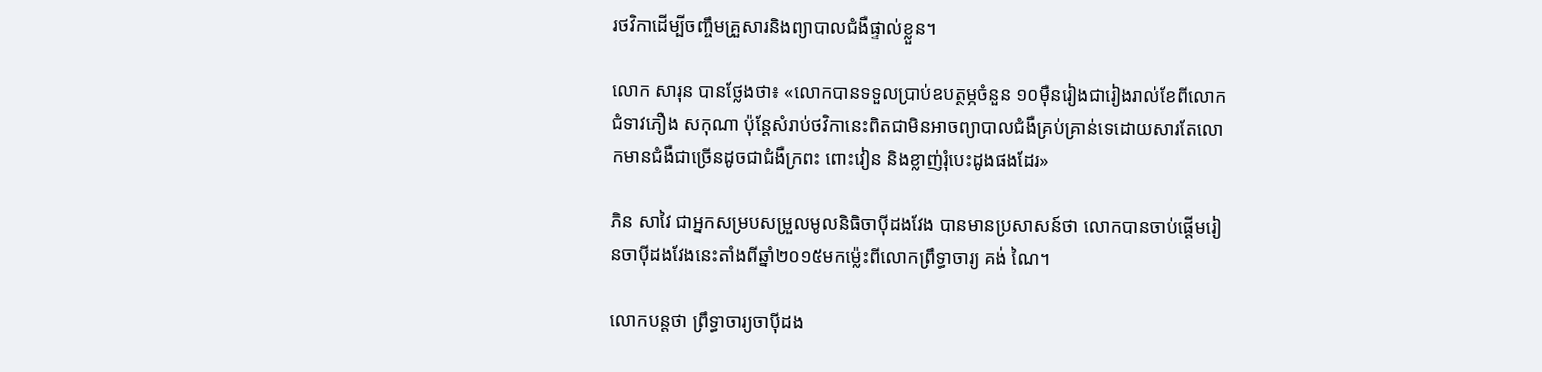រថវិកាដើម្បីចញ្ចឹមគ្រួសារនិងព្យាបាលជំងឺផ្ទាល់ខ្លួន។

លោក សារុន បានថ្លែងថា៖ «លោកបានទទួលប្រាប់ឧបត្ថម្ភចំនួន ១០ម៉ឺនរៀងជារៀងរាល់ខែពីលោកជំទាវភឿង សកុណា ប៉ុន្តែសំរាប់ថវិកានេះពិតជាមិនអាចព្យាបាលជំងឺគ្រប់គ្រាន់ទេដោយសារតែលោកមានជំងឺជាច្រើនដូចជាជំងឺក្រពះ ពោះវៀន និងខ្លាញ់រុំបេះដូងផងដែរ»

ភិន សាវៃ ជាអ្នកសម្របសម្រួលមូលនិធិចាប៉ីដងវែង បានមានប្រសាសន៍ថា លោកបានចាប់ផ្តើមរៀនចាប៉ីដងវែងនេះតាំងពីឆ្នាំ២០១៥មកម៉្លេះពីលោកព្រឹទ្ធាចារ្យ គង់ ណៃ។

លោកបន្តថា ព្រឹទ្ធាចារ្យចាប៉ីដង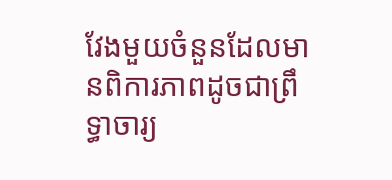វែងមួយចំនួនដែលមានពិការភាពដូចជាព្រឹទ្ធាចារ្យ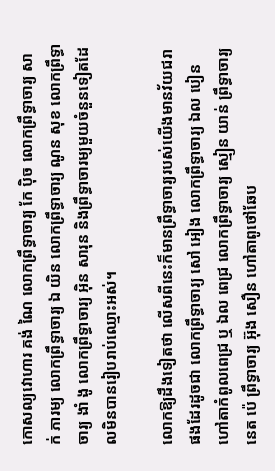កោសល្យវោហារ គង់ ណៃ លោកព្រឹទ្ធាចារ្យ កែ ប៉ិច លោកព្រឹទ្ធាចារ្យ សាក់ ភារម្យ លោកព្រឹទ្ធាចារ្យ ឯ យិន លោកព្រឹទ្ធាចារ្យ ណូន សុខ លោកព្រឹទ្ធាចារ្យ ងាំ ងូ លោកព្រឹទ្ធាចារ្យ អ៊ិន សារុន និងព្រឹទ្ធាចារម្យមួយចំនួនទៀតដែលមិនបានរៀបរាប់ឈ្មោះអស់។

លោកឱ្យដឹងទៀតថា លើសពីនេះក៏មានព្រឹទ្ធាចារ្យរបស់យើងមានវ័យជរាផងដែរដូចជា លោកព្រឹទ្ធាចារ្យ សៅ អៀង លោកព្រឹទ្ធាចារ្យ ឯល បៀន ហៅតាកំពូលពេជ្រ ឬ ឯល ពេជ្រ លោកព្រឹទ្ធាចារ្យ ស្មៀន យាន់ ព្រឹទ្ធាចារ្យ នេត ប៉េ ព្រឹទ្ធាចារ្យ អ៊ុង សឿន ហៅតាពូថៅឆែប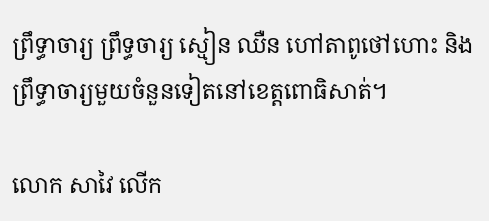ព្រឹទ្ធាចារ្យ ព្រឹទ្ធចារ្យ ស្មៀន ឈឺន ហៅតាពូថៅហោះ និងព្រឹទ្ធាចារ្យមួយចំនួនទៀតនៅខេត្តពោធិសាត់។

លោក សាវៃ លើក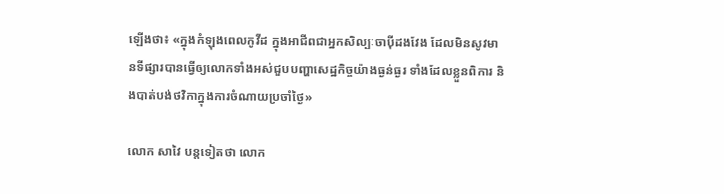ឡើងថា៖ «ក្នុងកំឡុងពេលកូវីដ ក្នុងអាជីពជាអ្នកសិល្បៈចាប៉ីដងវែង ដែលមិនសូវមានទីផ្សារបានធ្វើឲ្យលោកទាំងអស់ជួបបញ្ហាសេដ្ឋកិច្ចយ៉ាងធ្ងន់ធ្ងរ ទាំងដែលខ្លួនពិការ និងបាត់បង់ថវិកាក្នុងការចំណាយប្រចាំថ្ងៃ»

លោក សាវៃ បន្តទៀតថា លោក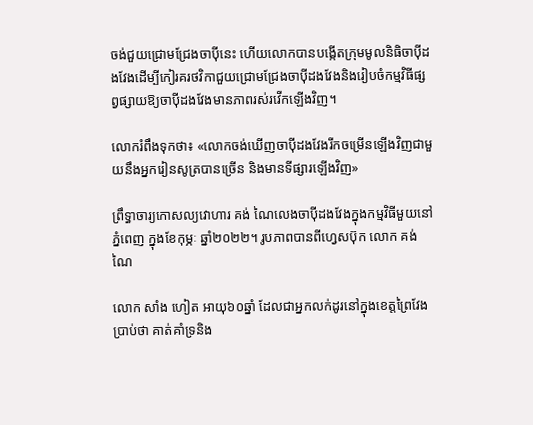ចង់ជួយជ្រោមជ្រែងចាប៉ីនេះ ហើយលោកបានបង្កើតក្រុមមូលនិធិចាប៉ីដងវែងដើម្បីកៀរគរថវិកាជួយជ្រោមជ្រែងចាប៉ីដងវែងនិងរៀបចំកម្មវិធីផ្សព្វផ្សាយឱ្យចាប៉ីដងវែងមានភាពរស់រវើកឡើងវិញ។

លោករំពឹងទុកថា៖ «លោកចង់ឃើញចាប៉ីដងវែងរីកចម្រើនឡើងវិញជាមួយនឹងអ្នករៀនសូត្របានច្រើន និងមានទីផ្សារឡើងវិញ»

ព្រឹទ្ធាចារ្យកោសល្យវោហារ គង់ ណៃលេងចាប៉ីដងវែងក្នុងកម្មវិធីមួយនៅភ្នំពេញ ក្នុងខែកុម្ភៈ ឆ្នាំ២០២២។ រូបភាពបានពីហ្វេសប៊ុក លោក គង់ ណៃ

លោក សាំង ហៀត អាយុ៦០ឆ្នាំ ដែលជាអ្នកលក់ដូរនៅក្នុងខេត្តព្រៃវែងប្រាប់ថា គាត់គាំទ្រនិង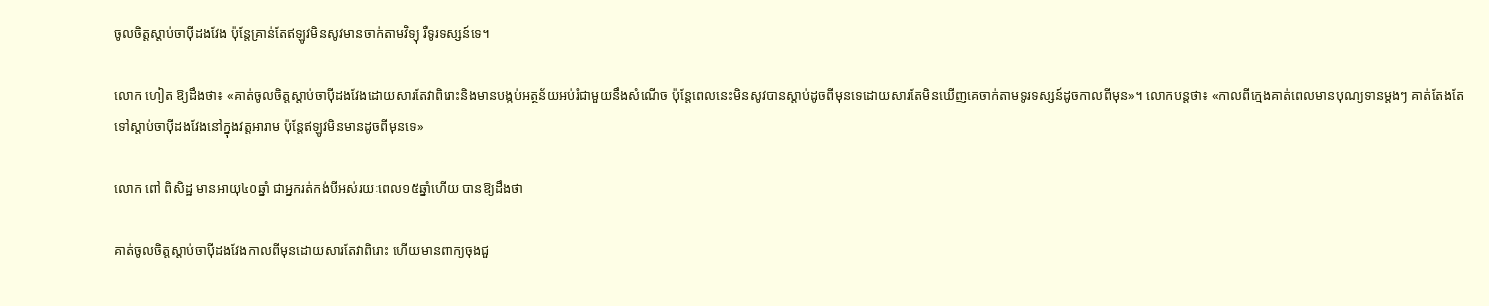ចូលចិត្តស្តាប់ចាប៉ីដងវែង ប៉ុន្តែគ្រាន់តែឥឡូវមិនសូវមានចាក់តាមវិទ្យុ រឺទូរទស្សន៍ទេ។

លោក ហៀត ឱ្យដឹងថា៖ «គាត់ចូលចិត្តស្តាប់ចាប៉ីដងវែងដោយសារតែវាពិរោះនិងមានបង្កប់អត្ថន័យអប់រំជាមួយនឹងសំណើច ប៉ុន្តែពេលនេះមិនសូវបានស្តាប់ដូចពីមុនទេដោយសារតែមិនឃើញគេចាក់តាមទូរទស្សន៍ដូចកាលពីមុន»។ លោកបន្តថា៖ «កាលពីក្មេងគាត់ពេលមានបុណ្យទានម្តងៗ គាត់តែងតែទៅស្តាប់ចាប៉ីដងវែងនៅក្នុងវត្តអារាម ប៉ុន្តែឥឡូវមិនមានដូចពីមុនទេ»

លោក ពៅ ពិសិដ្ឋ មានអាយុ៤០ឆ្នាំ ជាអ្នករត់កង់បីអស់រយៈពេល១៥ឆ្នាំហើយ បានឱ្យដឹងថា

គាត់ចូលចិត្តស្តាប់ចាប៉ីដងវែងកាលពីមុនដោយសារតែវាពិរោះ ហើយមានពាក្យចុងជួ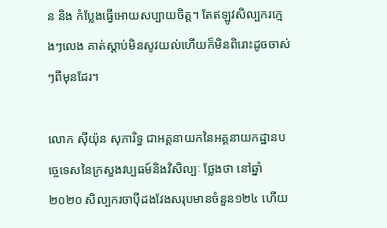ន និង កំប្លែងធ្វើអោយសប្បាយចិត្ត។ តែឥឡូវសិល្បករក្មេងៗលេង គាត់ស្តាប់មិនសូវយល់ហើយក៏មិនពិរោះដូចចាស់ៗពីមុនដែរ។

លោក ស៊ីយ៉ុន សុភារិទ្ធ ជាអគ្គនាយកនៃអគ្គនាយកដ្ឋានបច្ចេទេសនៃក្រសួងវប្បធម៍និងវិសិល្បៈ ថ្លែងថា នៅឆ្នាំ២០២០ សិល្បករចាប៉ីដងវែងសរុបមានចំនួន១២៤ ហើយ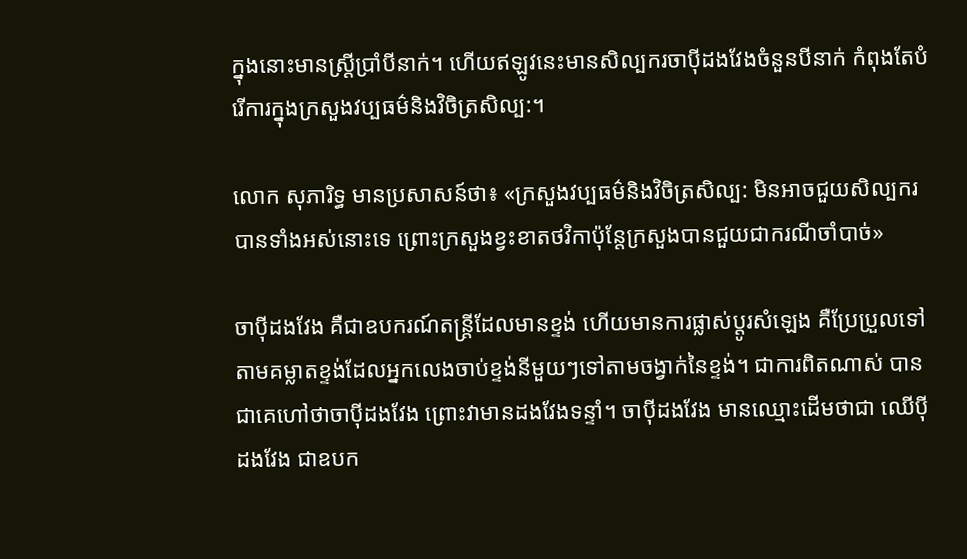ក្នុងនោះមានស្ត្រីប្រាំបីនាក់។ ហើយឥឡូវនេះមានសិល្បករចាប៉ីដងវែងចំនួនបីនាក់ កំពុងតែបំរើការក្នុងក្រសួងវប្បធម៌និងវិចិត្រសិល្ប:។

លោក សុភារិទ្ធ មានប្រសាសន៍ថា៖ «ក្រសួងវប្បធម៌និងវិចិត្រសិល្ប: មិនអាចជួយសិល្បករបានទាំងអស់នោះទេ ព្រោះក្រសួងខ្វះខាតថវិកាប៉ុន្តែក្រសួងបានជួយជាករណីចាំបាច់»

ចាប៉ីដងវែង គឺជាឧបករណ៍តន្ត្រីដែលមានខ្ទង់ ហើយមានការផ្លាស់ប្តូរសំឡេង គឺប្រែប្រួលទៅតាមគម្លាតខ្ទង់ដែលអ្នកលេងចាប់ខ្ទង់នីមួយៗទៅតាមចង្វាក់នៃខ្ទង់។ ជាការពិតណាស់ បានជាគេហៅថាចាប៉ីដងវែង ព្រោះវាមានដងវែងទន្ទាំ។ ចាប៉ីដងវែង មានឈ្មោះដើមថាជា ឈើប៉ីដងវែង ជាឧបក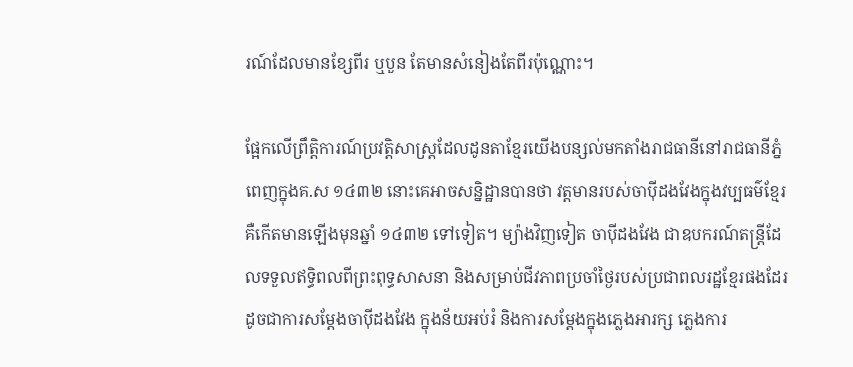រណ៍ដែលមានខ្សែពីរ ឬបួន តែមានសំនៀងតែពីរប៉ុណ្ណោះ។

ផ្អែកលើព្រឹត្តិការណ៍ប្រវត្តិសាស្ត្រដែលដូនតាខ្មែរយើងបន្សល់មកតាំងរាជធានីនៅរាជធានីភ្នំពេញក្នុងគ.ស ១៤៣២ នោះគេអាចសន្និដ្ឋានបានថា វត្តមានរបស់ចាប៉ីដងវែងក្នុងវប្បធម៌ខ្មែរ គឺកើតមានឡើងមុនឆ្នាំ ១៤៣២ ទៅទៀត។ ម្យ៉ាងវិញទៀត ចាប៉ីដងវែង ជាឧបករណ៍តន្ត្រីដែលទទួលឥទ្ធិពលពីព្រះពុទ្ធសាសនា និងសម្រាប់ជីវភាពប្រចាំថ្ងៃរបស់ប្រជាពលរដ្ឋខ្មែរផងដែរ ដូចជាការសម្តែងចាប៉ីដងវែង ក្នុងន័យអប់រំ និងការសម្តែងក្នុងភ្លេងអារក្ស ភ្លេងការ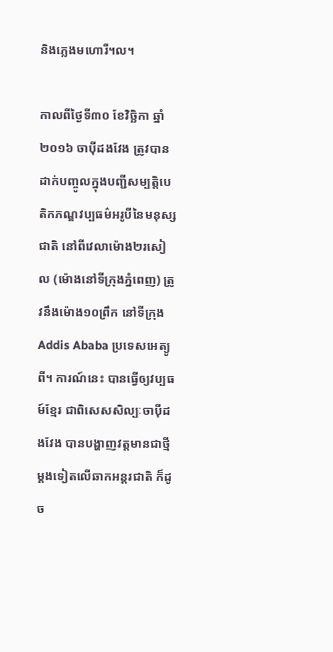និងភ្លេងមហោរី។ល។

កាលពីថ្ងៃទី៣០ ខែវិច្ឆិកា ឆ្នាំ២០១៦ ចាប៉ីដងវែង ត្រូវបានដាក់បញ្ចូលក្នុងបញ្ជីសម្បត្តិបេតិកភណ្ឌវប្បធម៌អរូបីនៃមនុស្សជាតិ នៅពីវេលាម៉ោង២រសៀល (ម៉ោងនៅទីក្រុងភ្នំពេញ) ត្រូវនឹងម៉ោង១០ព្រឹក នៅទីក្រុង Addis Ababa ប្រទេសអេត្យូពី។ ការណ៍នេះ បានធ្វើឲ្យវប្បធម៍ខ្មែរ ជាពិសេសសិល្បៈចាប៉ីដងវែង បានបង្ហាញវត្តមានជាថ្មីម្តងទៀតលើឆាកអន្តរជាតិ ក៏ដូច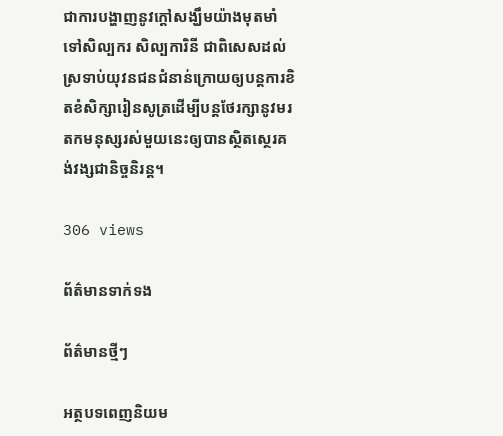ជាការបង្ហាញនូវក្តៅសង្ឃឹមយ៉ាងមុតមាំទៅសិល្បករ សិល្បការិនី ជាពិសេសដល់ស្រទាប់យុវនជនជំនាន់ក្រោយឲ្យបន្តការខិតខំសិក្សារៀនសូត្រដើម្បីបន្តថែរក្សានូវមរតកមនុស្សរស់មួយនេះឲ្យបានស្ថិតស្ថេរគង់វង្សជានិច្ចនិរន្ត។

306 views

ព័ត៌មានទាក់ទង

ព័ត៌មានថ្មីៗ

អត្ថបទពេញនិយម